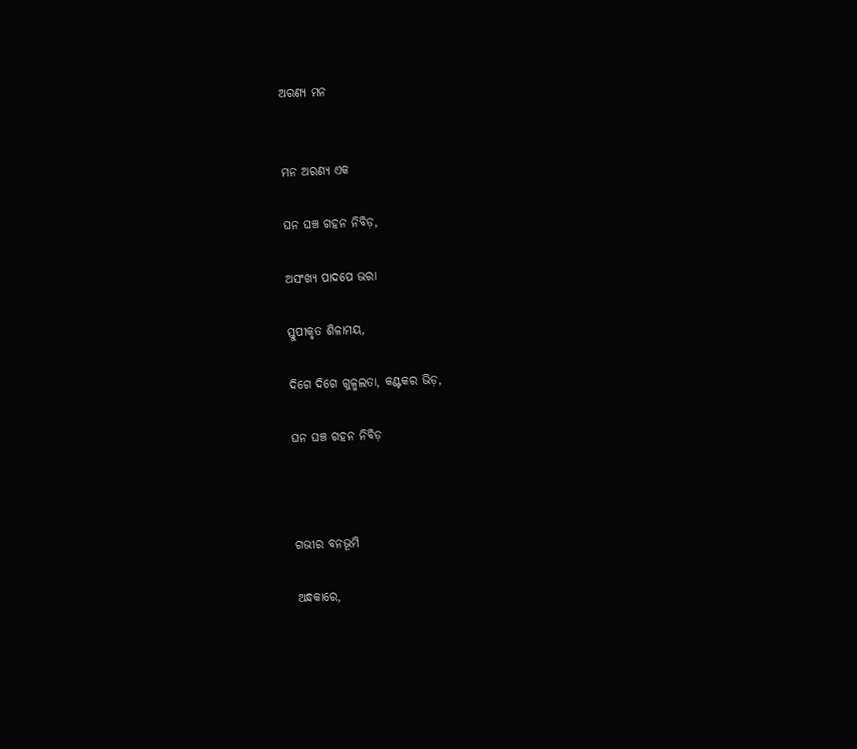ଅରଣ୍ୟ ମନ


ମନ ଅରଣ୍ୟ ଏକ

ଘନ ଘଞ୍ଚ ଗହନ ନିବିଡ଼,

ଅସଂଖ୍ୟ ପାଦପେ ଭରା

ସ୍ତୁପୀକୃତ ଶିଳାମୟ,

ଦିଗେ ଦିଗେ ଗୁଳ୍ମଲତା, କଣ୍ଟକର ଭିଡ଼,

ଘନ ଘଞ୍ଚ ଗହନ ନିବିଡ଼



ଗଭୀର ବନଭୂମି

ଅନ୍ଧକାରେ,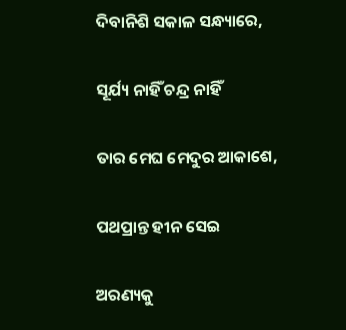ଦିବାନିଶି ସକାଳ ସନ୍ଧ୍ୟାରେ,

ସୂର୍ଯ୍ୟ ନାହିଁ ଚନ୍ଦ୍ର ନାହିଁ

ତାର ମେଘ ମେଦୁର ଆକାଶେ,

ପଥପ୍ରାନ୍ତ ହୀନ ସେଇ

ଅରଣ୍ୟକୁ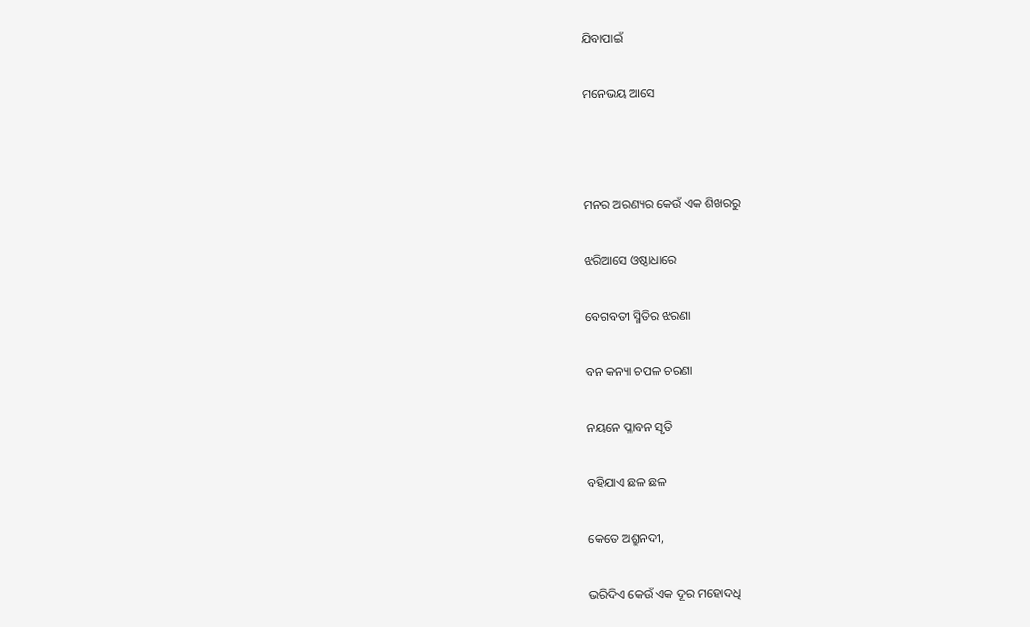ଯିବାପାଇଁ

ମନେଭୟ ଆସେ



ମନର ଅରଣ୍ୟର କେଉଁ ଏକ ଶିଖରରୁ

ଝରିଆସେ ଓଷ୍ଠାଧାରେ

ବେଗବତୀ ସ୍ମିତିର ଝରଣା

ବନ କନ୍ୟା ଚପଳ ଚରଣା

ନୟନେ ପ୍ଳାବନ ସୃତି

ବହିଯାଏ ଛଳ ଛଳ

କେତେ ଅଶ୍ରୁନଦୀ,

ଭରିଦିଏ କେଉଁ ଏକ ଦୂର ମହୋଦଧି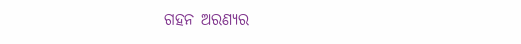ଗହନ ଅରଣ୍ୟର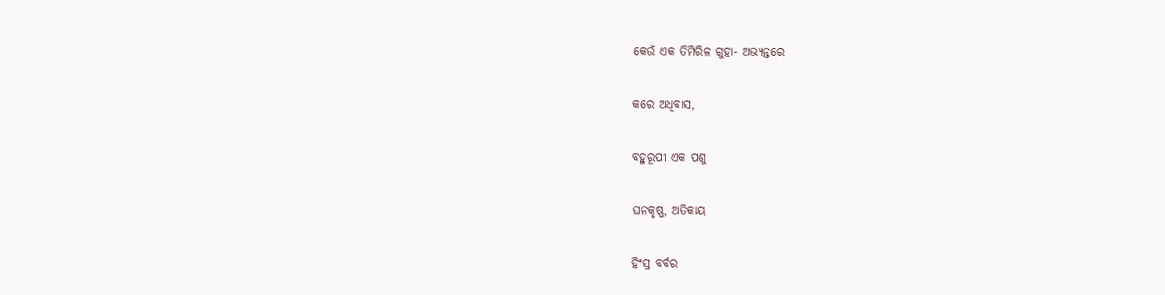କେଉଁ ଏକ ତିମିରିଳ ଗୁହା- ଅଭ୍ୟନ୍ତରେ

କରେ ଅଧିବାସ,

ବହୁରୂପୀ ଏକ ପଶୁ

ଘନକୃଷ୍ଣ, ଅତିକାୟ

ହିଂସ୍ର ବର୍ବର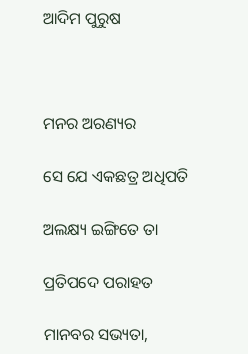ଆଦିମ ପୁରୁଷ



ମନର ଅରଣ୍ୟର

ସେ ଯେ ଏକଛତ୍ର ଅଧିପତି

ଅଲକ୍ଷ୍ୟ ଇଙ୍ଗିତେ ତା

ପ୍ରତିପଦେ ପରାହତ

ମାନବର ସଭ୍ୟତା,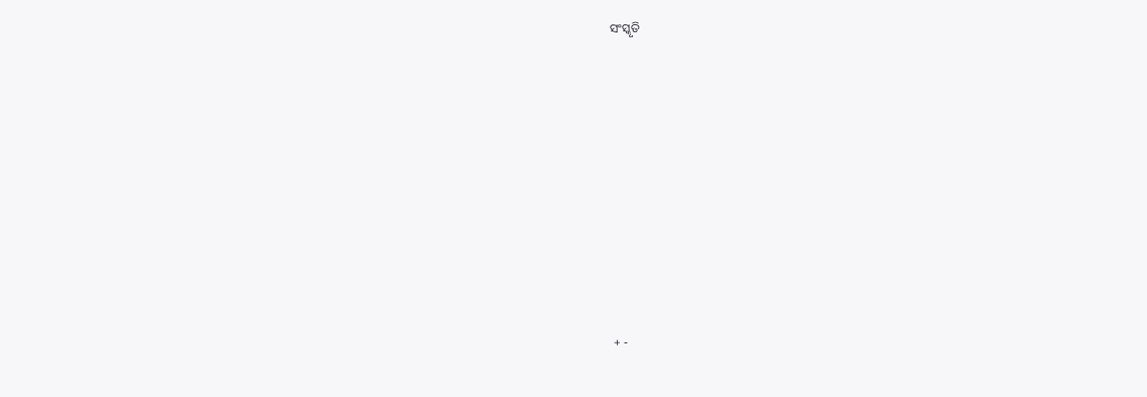ସଂସ୍କୃତି










+ -